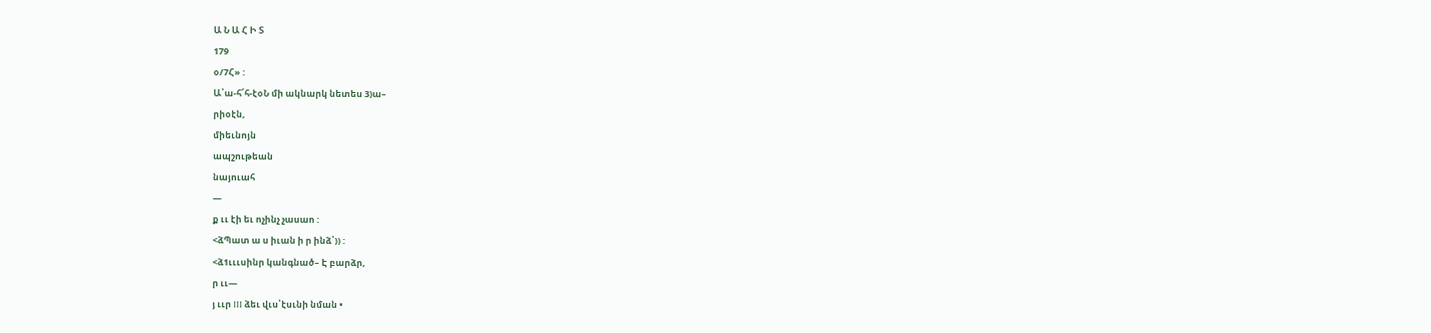Ա Ն Ա Հ Ի Տ
179
օ/7Հ» :
Ա՝ա-հ՜հ-էօՆ մի ակնարկ նետես 3)ա–
րիօէն,
միեւնոյն
ապշութեան
նայուահ
—
ք ււ էի եւ ոչինչ չասաո :
<ձՊատ ա ս իւան ի ր ինձ՝)) :
<ձ1ւււսինր կանգնած– Է բարձր,
ր ււ—
յ ււր III ձեւ վւս՝էսւնի նման •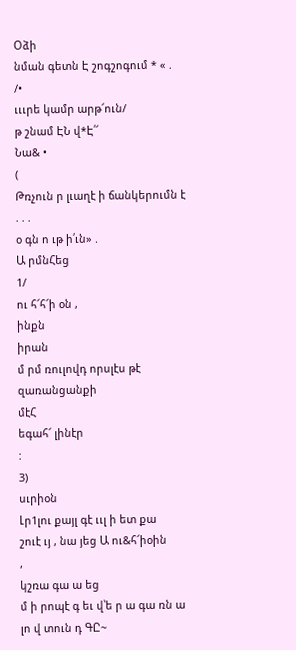Օձի
նման գետն Է շոգշոգում * « .
/•
ւււրե կամր արթ՜ուն/
թ շնամ ԷՆ վ*Է՛՜
Նա& •
(
Թռչուն ր լւաղէ ի ճանկերումն է . . .
օ գն ո ւթ ի՛ւն» .
Ա րմնՀեց
1/
ու հ՜հ՜ի օն ,
ինքն
իրան
մ րմ ռուլովդ որսլէս թէ զառանցանքի
մէՀ
եգահ՜ լինէր
:
3)
սւրիօն
Լր1լու քայլ գէ ււլ ի ետ քա
շուէ ւյ , նա յեց Ա ու&հ՜իօին
,
կշռա գա ա եց
մ ի րոպէ գ եւ վ՝ե ր ա գա ռն ա լո վ տուն դ ԳԸ~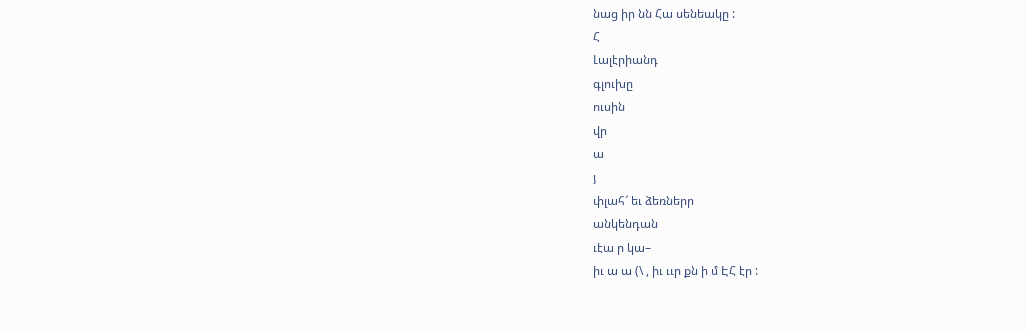նաց իր նն Հա սենեակը :
Հ
Լալէրիանդ
գլուխը
ուսին
վր
ա
յ
փլահ՜ եւ ձեռներր
անկենդան
ւէա ր կա–
իւ ա ա (\ , իւ ււր քն ի մ ԷՀ էր :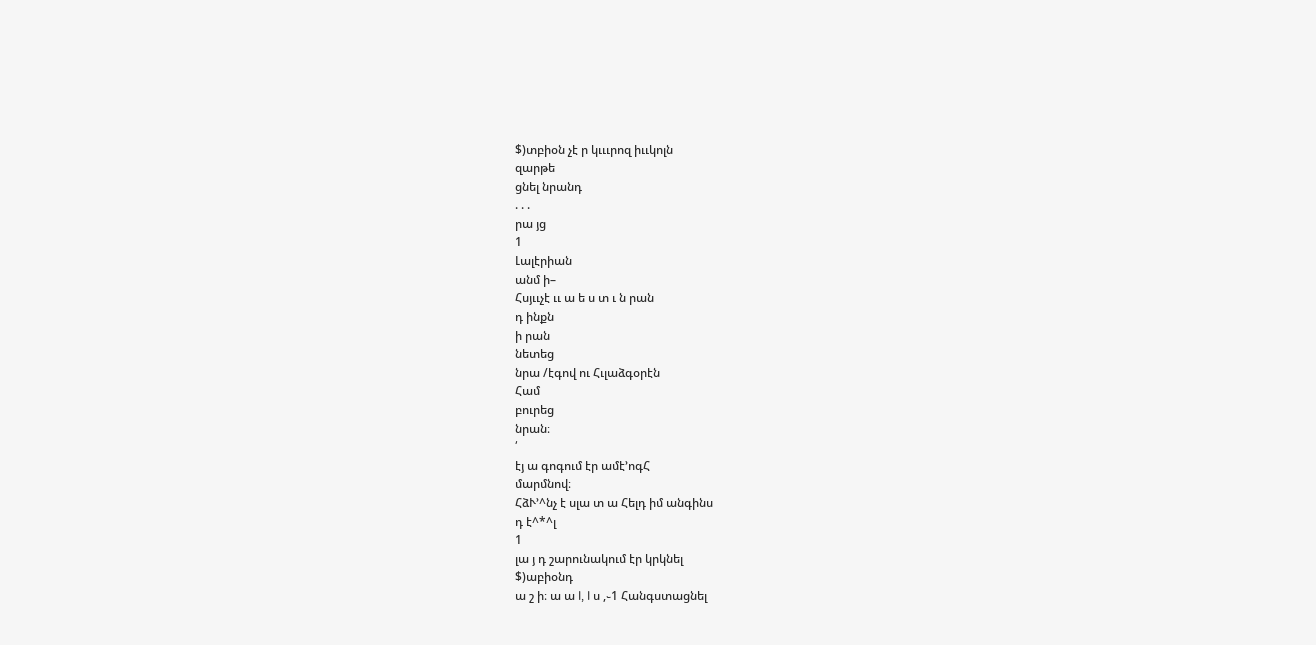$)տբիօն չէ ր կւււրոզ իււկոլն
զարթե
ցնել նրանդ
. . .
րա յց
1
Լալէրիան
անմ ի–
Հսյււչէ ււ ա ե ս տ ւ ն րան
դ ինքն
ի րան
նետեց
նրա /էգով ու Հւլաձգօրէն
Համ
բուրեց
նրան։
՛
էյ ա գոգում էր ամէ՚ոգՀ
մարմնով։
ՀձՒ՚^նչ է սլա տ ա Հելդ իմ անգինս
դ է^*^լ
1
լա յ դ շարունակում էր կրկնել
$)աբիօնդ
ա շ ի։ ա ա I, I ս ,֊1 Հանգստացնել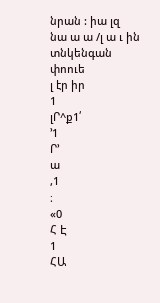նրան : իա լզ
նա ա ա /լ ա ւ ին տնկենգան
փոուե
լ էր իր
1
լՐ^ք1՛
՚1
Ր՚
ա
,1
։
«0
Հ Է
1
ՀԱ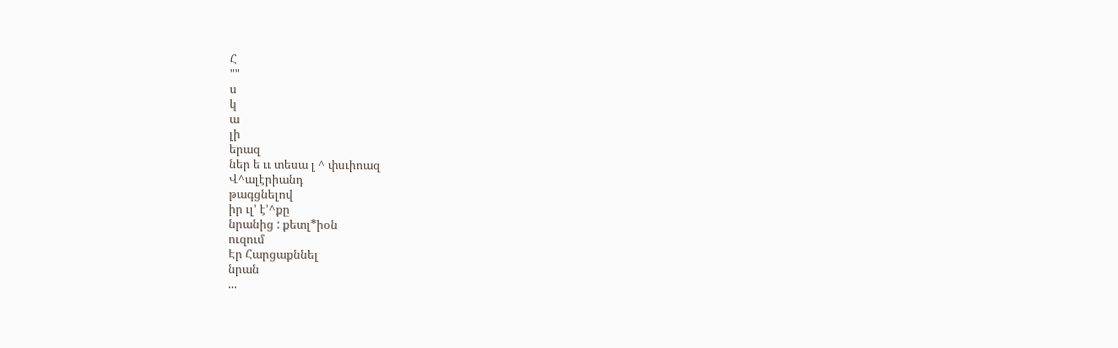Հ
""
ս
կ
ա
լի
երազ
ներ ե ււ տեսա լ ^ փսւիոազ
Վ^ալէրիանդ
թագցնելով
իր ւլ՚ է՚^քը
նրանից : քետլ*իօն
ուզում
Էր Հարցաքննել
նրան
...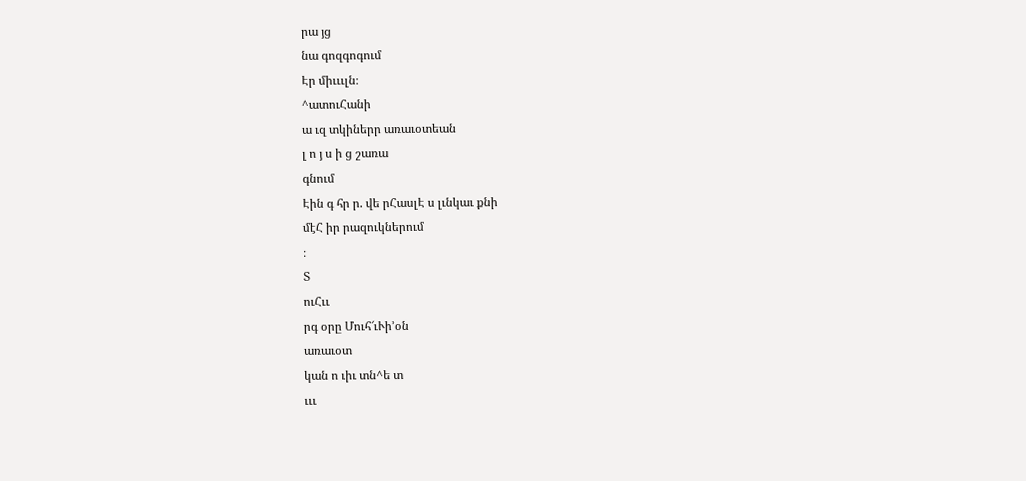րա յց
նա գոզգոգում
Էր միւււլն։
^ատուՀանի
ա ւզ տկիներր առաւօտեան
լ ո յ ս ի ց շառա
գնում
Էին գ հր ր. վե րՀասլԷ ս լւնկաւ քնի
մէՀ իր րազուկներում
։
Տ
ուՀււ
րգ օրը Մուհ՜ւՒի՚օն
առաւօտ
կան ո ւիւ տն^ե տ
ւււ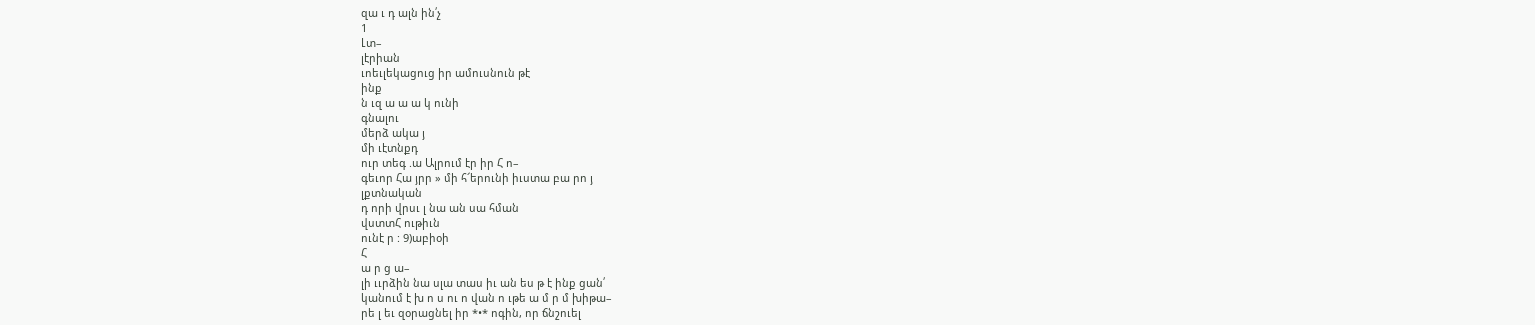զա ւ դ ալն ին՛չ
1
Լտ–
լէրիան
ւոեւլեկացուց իր ամուսնուն թէ
ինք
ն ւզ ա ա ա կ ունի
գնալու
մերձ ակա յ
մի ւէտնքդ
ուր տեգ .ա Ալրում էր իր Հ ո–
գեւոր Հա յրր » մի հ՜երունի իւստա բա րո յ
լքտնական
դ որի վրսւ լ նա ան սա հման
վստտՀ ութիւն
ունէ ր : 9)աբիօի
Հ
ա ր ց ա–
լի ււրձին նա սլա տաս իւ ան ես թ է ինք ցան՛
կանում է խ ո ս ու ո վան ո ւթե ա մ ր մ խիթա–
րե լ եւ զօրացնել իր *•* ոգին, որ ճնշուել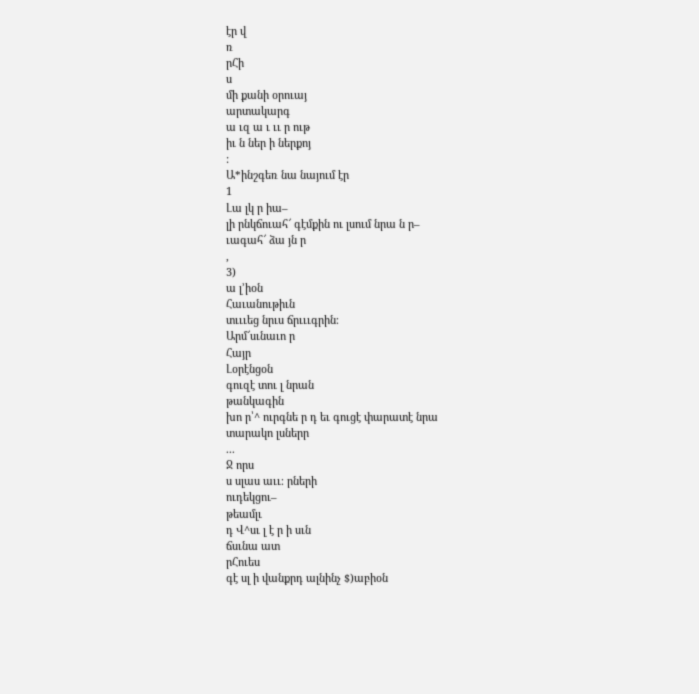էր վ
ռ
րՀի
ս
մի քանի օրուայ
արտակարգ
ա ւզ ա ւ ււ ր ութ
իւ ն ներ ի ներքոյ
:
Ա*ինշգեռ նա նայում էր
1
Լա լկ ր իա–
լի րնկճուահ՜ գէմքին ու լսում նրա ն ր–
ւագահ՜ ձա յն ր
,
3)
ա լ՚իօն
Հաւանութիւն
տւււեց նրւս ճրւււգրին։
Արմ՜սւնաւո ր
Հայր
Լօրէնցօն
գուզէ տու լ նրան
թանկագին
խո ր՝^ ուրգնե ր դ եւ գուցէ փարատէ նրա
տարակո լսներր
...
Ջ որս
ս սլաս աււ։ րների
ուդեկցու–
թեամլւ
դ Վ^սւ լ է ր ի սւն
ճսւնա ատ
րՀուես
գէ սլ ի վանքրդ ալնինչ $)աբիօն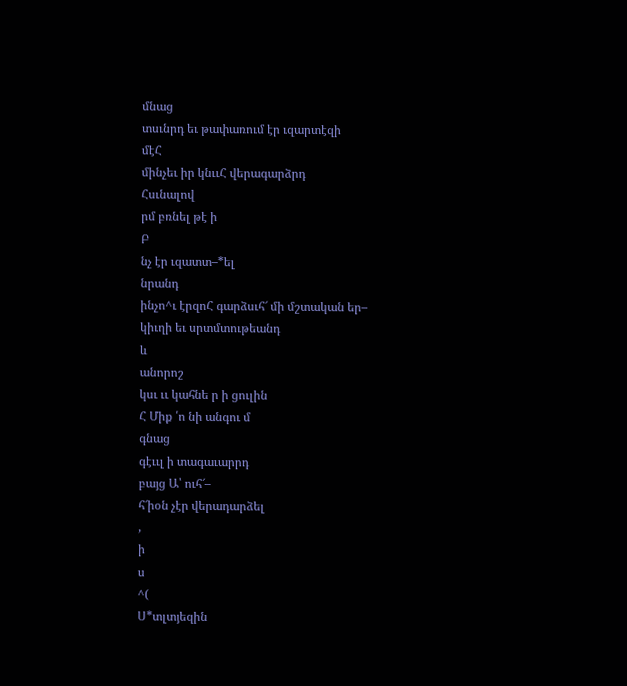մնաց
տսւնրդ եւ թափառում էր ւզարտէզի
մէՀ
մինչեւ իր կնււՀ վերագարձրդ
Հսւնալով
րմ բռնել թէ ի
Բ
նչ էր ւզատտ–*ել
նրանդ
ինչո^ւ էրզոՀ գարձսւհ՜ մի մշտական եր–
կիւղի եւ սրտմտութեանդ
և
անորոշ
կսւ ււ կահնե ր ի ցուլին
Հ Միք ՛ո նի անգու մ
գնաց
գէււլ ի տագաւարրդ
բայց Ա՝ ուհ՜–
հ՜իօն չէր վերադարձել
,
ի
ս
^(
Ս*տլտյեզին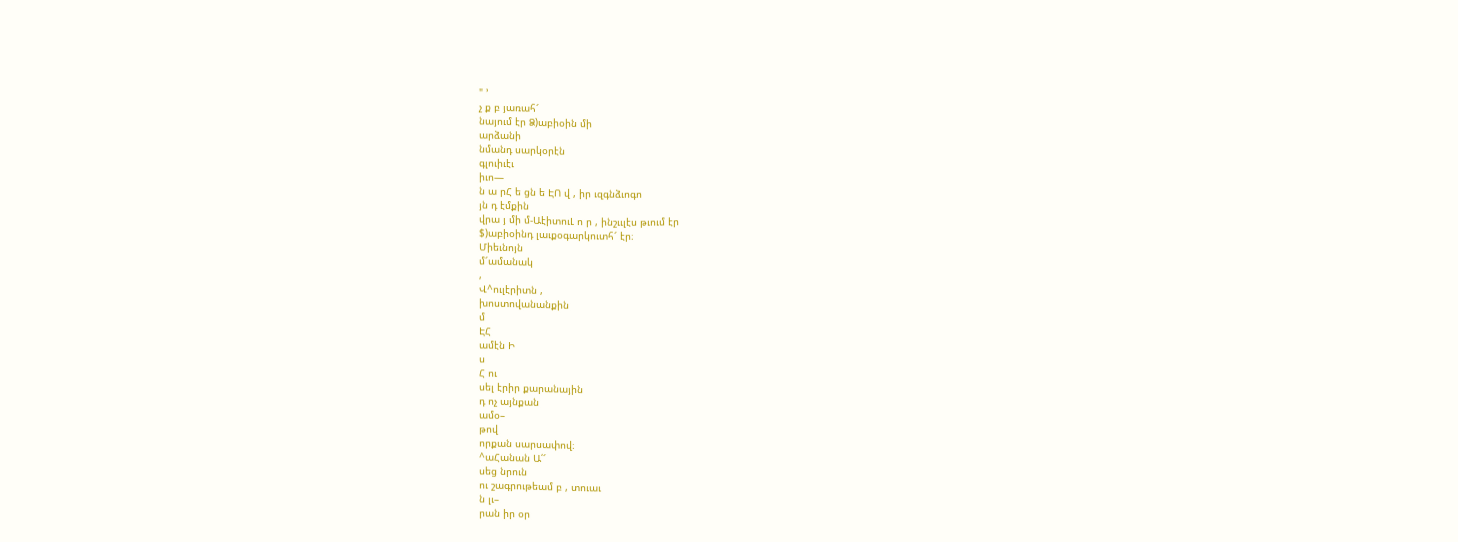" ՚
չ ք բ յառահ՜
նայում էր Ձ)աբիօին մի
արձանի
նմանդ սարկօրէն
գլուիւէւ
իւո—
ն ա րՀ ե ցն ե ԷՈ վ , իր ւզգնձւոգո
յն դ էմքին
վրա յ մի մ-ԱէիտուԼ ո ր , ինշււլէս թւում էր
$)աբիօինդ լաւքօգարկուտհ՜ էր։
Միեւնոյն
մ՜ամանակ
,
Վ^ուլէրիտն ,
խոստովանանքին
մ
ԷՀ
ամէն Ի
ս
Հ ու
սել էրիր քարանային
դ ոչ այնքան
ամօ–
թով
որքան սարսափով։
^աՀանան Ա՛՜
սեց նրուն
ու շագրութեամ բ , տուաւ
ն լւ–
րան իր օր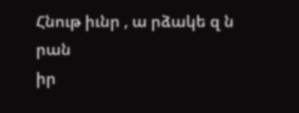Հնութ իւնր , ա րձակե զ ն
րան
իր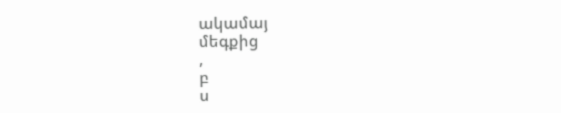ակամայ
մեգքից
,
բ
ս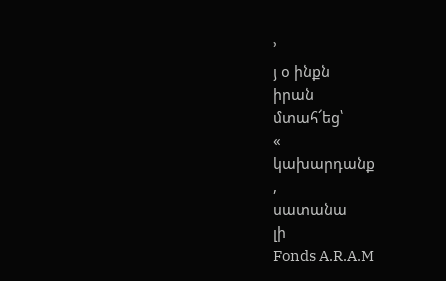՚
յ օ ինքն
իրան
մտահ՜եց՝
«
կախարդանք
,
սատանա
լի
Fonds A.R.A.M